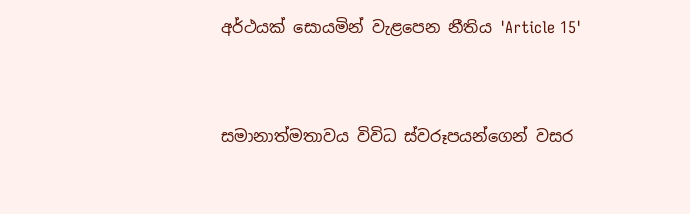අර්ථයක් සොයමින් වැළපෙන නීතිය 'Article 15'


සමානාත්මතාවය විවිධ ස්වරූපයන්ගෙන් වසර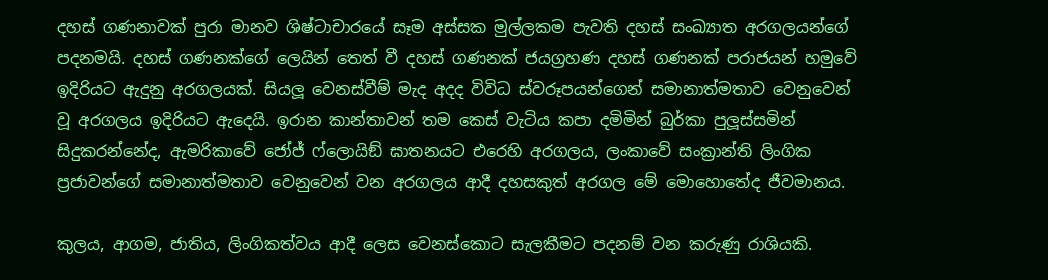දහස් ගණනාවක් පුරා මානව ශිෂ්ටාචාරයේ සෑම අස්සක මුල්ලකම පැවති දහස් සංඛ්‍යාත අරගලයන්ගේ පදනමයි. දහස් ගණනක්ගේ ලෙයින් තෙත් වී දහස් ගණනක් ජයග්‍රහණ දහස් ගණනක් පරාජයන් හමුවේ ඉදිරියට ඇදුනු අරගලයක්. සියලූ වෙනස්වීම් මැද අදද විවිධ ස්වරූපයන්ගෙන් සමානාත්මතාව වෙනුවෙන් වූ අරගලය ඉදිරියට ඇදෙයි. ඉරාන කාන්තාවන් තම කෙස් වැටිය කපා දමිමින් බුර්කා පුලූස්සමින් සිදුකරන්නේද, ඇමරිකාවේ ජෝජ් ෆ්ලොයිඞ් ඝාතනයට එරෙහි අරගලය, ලංකාවේ සංක්‍රාන්ති ලිංගික ප්‍රජාවන්ගේ සමානාත්මතාව වෙනුවෙන් වන අරගලය ආදී දහසකුත් අරගල මේ මොහොතේද ජීවමානය.

කුලය, ආගම, ජාතිය, ලිංගිකත්වය ආදී ලෙස වෙනස්කොට සැලකීමට පදනම් වන කරුණු රාශියකි.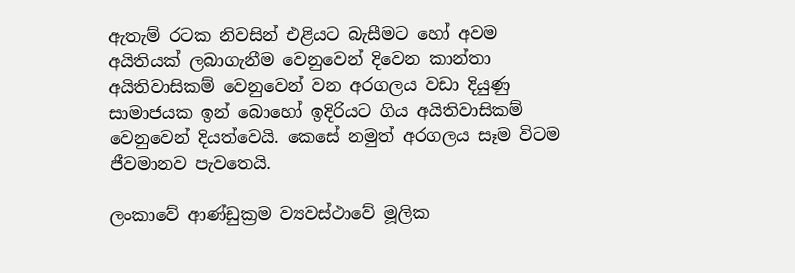ඇතැම් රටක නිවසින් එළියට බැසීමට හෝ අවම අයිතියක් ලබාගැනීම වෙනුවෙන් දිවෙන කාන්තා අයිතිවාසිකම් වෙනුවෙන් වන අරගලය වඩා දියුණු සාමාජයක ඉන් බොහෝ ඉදිරියට ගිය අයිතිවාසිකම් වෙනුවෙන් දියත්වෙයි. කෙසේ නමුත් අරගලය සෑම විටම ජීවමානව පැවතෙයි.

ලංකාවේ ආණ්ඩුක්‍රම ව්‍යවස්ථාවේ මූලික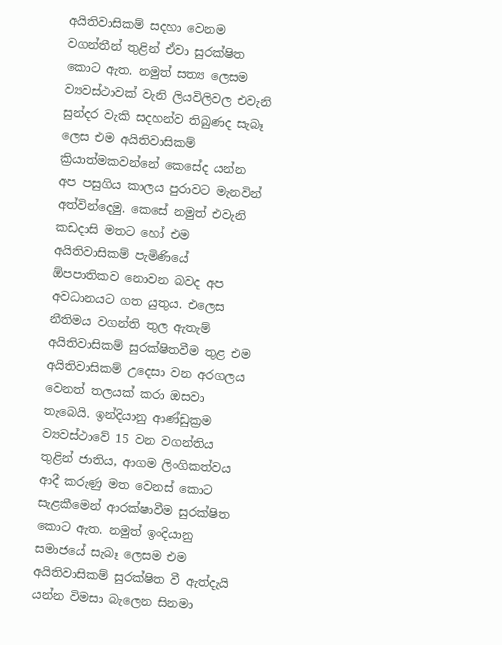අයිතිවාසිකම් සදහා වෙනම වගන්තීන් තුළින් ඒවා සුරක්ෂිත කොට ඇත. නමුත් සත්‍ය ලෙසම ව්‍යවස්ථාවක් වැනි ලියවිලිවල එවැනි සුන්දර වැකි සදහන්ව තිබුණද සැබෑ ලෙස එම අයිතිවාසිකම් ක්‍රියාත්මකවන්නේ කෙසේද යන්න අප පසුගිය කාලය පුරාවට මැනවින් අත්වින්දෙමු. කෙසේ නමුත් එවැනි කඩදාසි මතට හෝ එම අයිතිවාසිකම් පැමිණියේ  ඕපපාතිකව නොවන බවද අප අවධානයට ගත යුතුය. එලෙස නීතිමය වගන්ති තුල ඇතැම් අයිතිවාසිකම් සුරක්ෂිතවීම තුළ එම අයිතිවාසිකම් උදෙසා වන අරගලය වෙනත් තලයක් කරා ඔසවා තැබෙයි. ඉන්දියානු ආණ්ඩුක්‍රම ව්‍යවස්ථාවේ 15 වන වගන්තිය තුළින් ජාතිය, ආගම ලිංගිකත්වය ආදී කරුණු මත වෙනස් කොට සැළකීමෙන් ආරක්ෂාවීම සුරක්ෂිත කොට ඇත. නමුත් ඉංදියානු සමාජයේ සැබෑ ලෙසම එම අයිතිවාසිකම් සුරක්ෂිත වී ඇත්දැයි යන්න විමසා බැලෙන සිනමා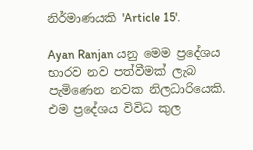නිර්මාණයකි 'Article 15'.

Ayan Ranjan යනු මෙම ප්‍රදේශය භාරව නව පත්වීමක් ලැබ පැමිණෙන නවක නිලධාරියෙකි. එම ප්‍රදේශය විවිධ කුල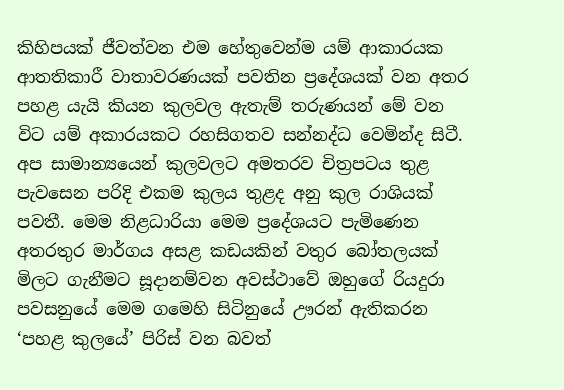කිහිපයක් ජීවත්වන එම හේතුවෙන්ම යම් ආකාරයක ආතතිකාරී වාතාවරණයක් පවතින ප්‍රදේශයක් වන අතර පහළ යැයි කියන කුලවල ඇතැම් තරුණයන් මේ වන විට යම් අකාරයකට රහසිගතව සන්නද්ධ වෙමින්ද සිටී. අප සාමාන්‍යයෙන් කුලවලට අමතරව චිත්‍රපටය තුළ පැවසෙන පරිදි එකම කුලය තුළද අනු කුල රාශියක් පවතී. මෙම නිළධාරියා මෙම ප්‍රදේශයට පැමිණෙන අතරතුර මාර්ගය අසළ කඩයකින් වතුර බෝතලයක් මිලට ගැනීමට සූදානම්වන අවස්ථාවේ ඔහුගේ රියදුරා පවසනුයේ මෙම ගමෙහි සිටිනුයේ ඌරන් ඇතිකරන ‘පහළ කුලයේ’ පිරිස් වන බවත්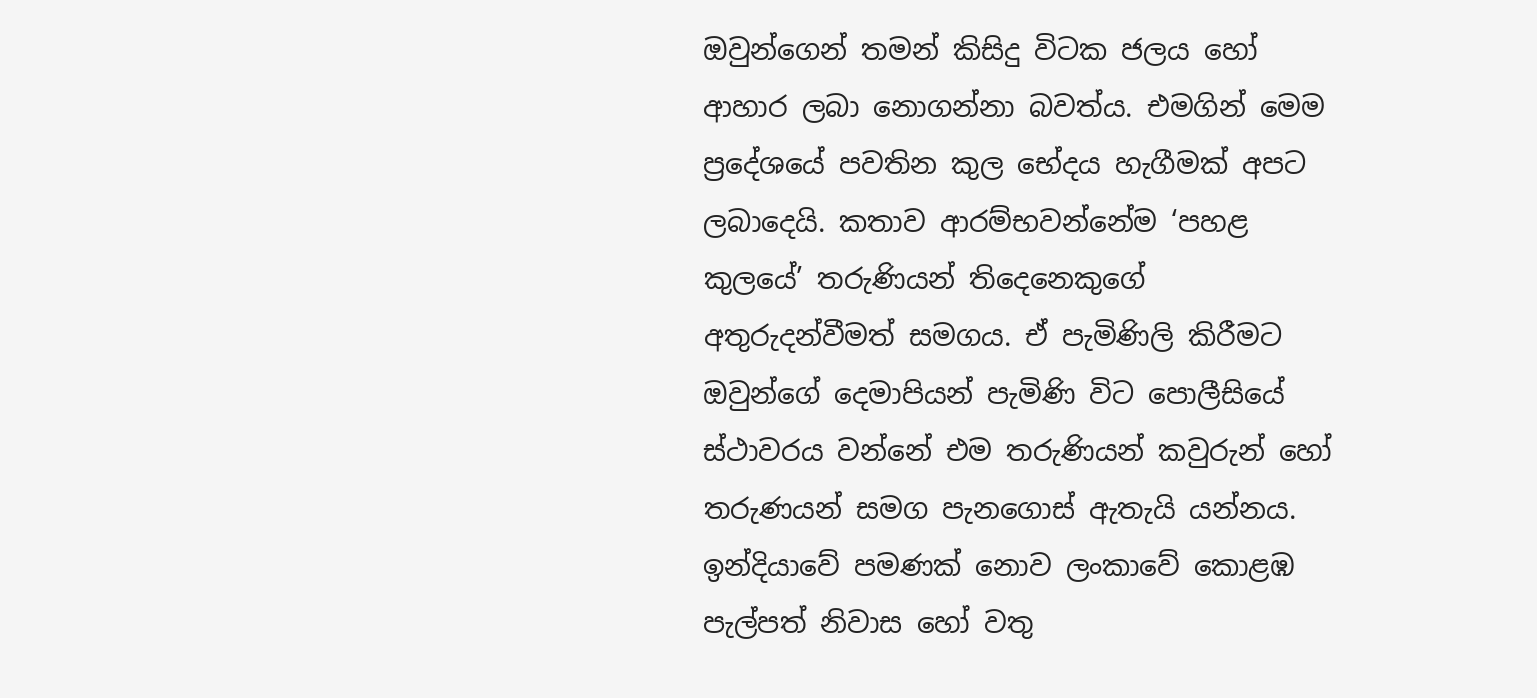ඔවුන්ගෙන් තමන් කිසිදු විටක ජලය හෝ ආහාර ලබා නොගන්නා බවත්ය. එමගින් මෙම ප්‍රදේශයේ පවතින කුල භේදය හැගීමක් අපට ලබාදෙයි. කතාව ආරම්භවන්නේම ‘පහළ කුලයේ’ තරුණියන් තිදෙනෙකුගේ අතුරුදන්වීමත් සමගය. ඒ පැමිණිලි කිරීමට ඔවුන්ගේ දෙමාපියන් පැමිණි විට පොලීසියේ ස්ථාවරය වන්නේ එම තරුණියන් කවුරුන් හෝ තරුණයන් සමග පැනගොස් ඇතැයි යන්නය. ඉන්දියාවේ පමණක් නොව ලංකාවේ කොළඹ පැල්පත් නිවාස හෝ වතු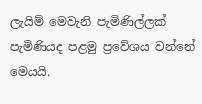ලැයිම් මෙවැනි පැමිණිල්ලක් පැමිණියද පළමු ප්‍රවේශය වන්නේ මෙයයි.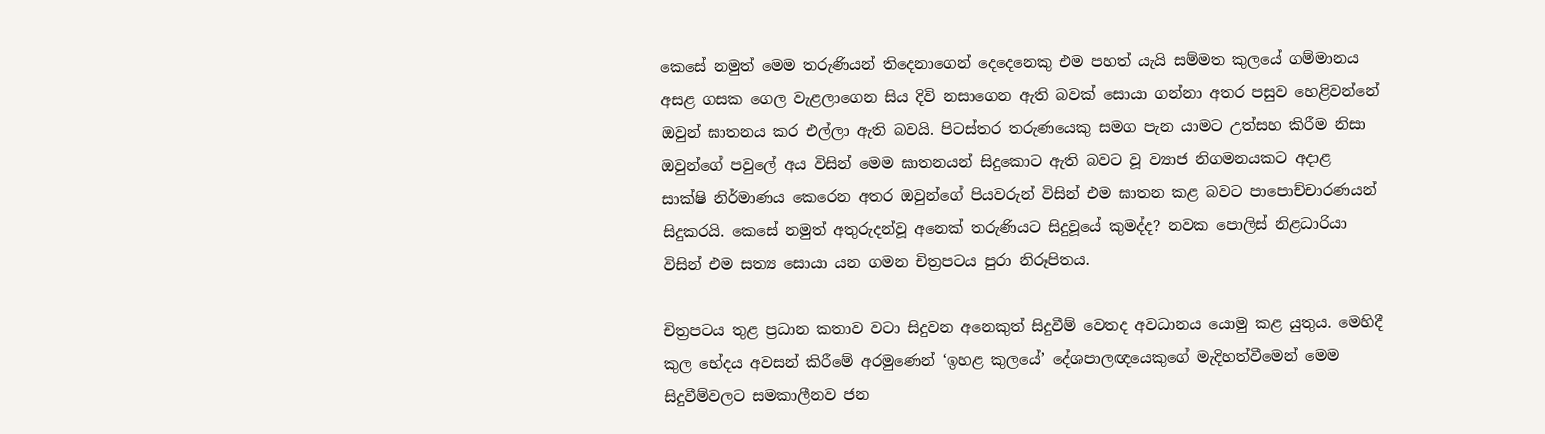කෙසේ නමුත් මෙම තරුණියන් තිදෙනාගෙන් දෙදෙනෙකු එම පහත් යැයි සම්මත කුලයේ ගම්මානය අසළ ගසක ගෙල වැළලාගෙන සිය දිවි නසාගෙන ඇති බවක් සොයා ගන්නා අතර පසුව හෙළිවන්නේ ඔවුන් ඝාතනය කර එල්ලා ඇති බවයි. පිටස්තර තරුණයෙකු සමග පැන යාමට උත්සහ කිරීම නිසා ඔවුන්ගේ පවුලේ අය විසින් මෙම ඝාතනයන් සිදුකොට ඇති බවට වූ ව්‍යාජ නිගමනයකට අදාළ සාක්ෂි නිර්මාණය කෙරෙන අතර ඔවුන්ගේ පියවරුන් විසින් එම ඝාතන කළ බවට පාපොච්චාරණයන් සිදුකරයි. කෙසේ නමුත් අතුරුදන්වූ අනෙක් තරුණියට සිදුවූයේ කුමද්ද? නවක පොලිස් නිළධාරියා විසින් එම සත්‍ය සොයා යන ගමන චිත්‍රපටය පුරා නිරූපිතය.

චිත්‍රපටය තුළ ප්‍රධාන කතාව වටා සිදුවන අනෙකුත් සිදුවීම් වෙතද අවධානය යොමු කළ යුතුය. මෙහිදී කුල භේදය අවසන් කිරීමේ අරමුණෙන් ‘ඉහළ කුලයේ’ දේශපාලඥයෙකුගේ මැදිහත්වීමෙන් මෙම සිදුවීම්වලට සමකාලීනව ජන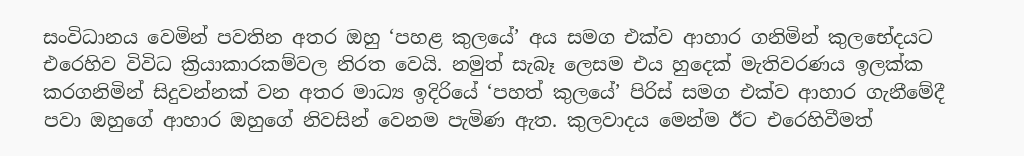සංවිධානය වෙමින් පවතින අතර ඔහු ‘පහළ කුලයේ’ අය සමග එක්ව ආහාර ගනිමින් කුලභේදයට එරෙහිව විවිධ ක්‍රියාකාරකම්වල නිරත වෙයි. නමුත් සැබෑ ලෙසම එය හුදෙක් මැතිවරණය ඉලක්ක කරගනිමින් සිදුවන්නක් වන අතර මාධ්‍ය ඉදිරියේ ‘පහත් කුලයේ’ පිරිස් සමග එක්ව ආහාර ගැනීමේදී පවා ඔහුගේ ආහාර ඔහුගේ නිවසින් වෙනම පැමිණ ඇත. කුලවාදය මෙන්ම ඊට එරෙහිවීමත්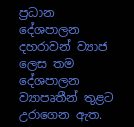ප්‍රධාන දේශපාලන දහරාවන් ව්‍යාජ ලෙස තම දේශපාලන ව්‍යාපෘතීන් තුළට උරාගෙන ඇත.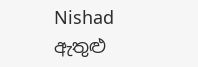Nishad ඇතුළු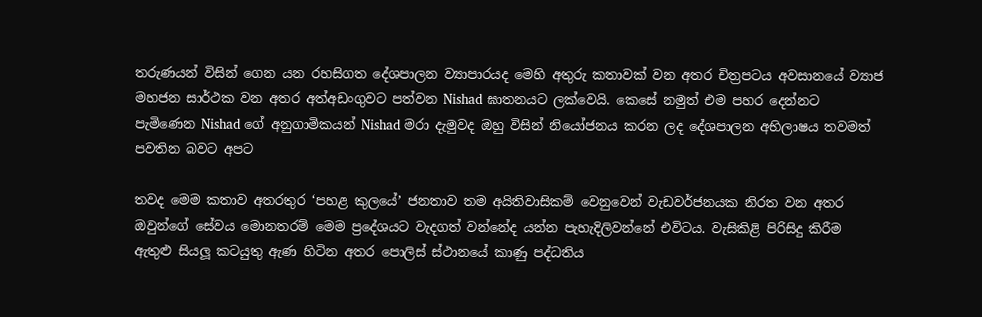තරුණයන් විසින් ගෙන යන රහසිගත දේශපාලන ව්‍යාපාරයද මෙහි අතුරු කතාවක් වන අතර චිත්‍රපටය අවසානයේ ව්‍යාජ මහජන සාර්ථක වන අතර අත්අඩංගුවට පත්වන Nishad ඝාතනයට ලක්වෙයි. කෙසේ නමුත් එම පහර දෙන්නට පැමිණෙන Nishad ගේ අනුගාමිකයන් Nishad මරා දැමුවද ඔහු විසින් නියෝජනය කරන ලද දේශපාලන අභිලාෂය තවමත් පවතින බවට අපට

තවද මෙම කතාව අතරතුර ‘පහළ කුලයේ’ ජනතාව තම අයිතිවාසිකම් වෙනුවෙන් වැඩවර්ජනයක නිරත වන අතර ඔවුන්ගේ සේවය මොනතරම් මෙම ප්‍රදේශයට වැදගත් වන්නේද යන්න පැහැදිලිවන්නේ එවිටය. වැසිකිළි පිරිසිදු කිරීම ඇතුළු සියලූ කටයුතු ඇණ හිටින අතර පොලිස් ස්ථානයේ කාණු පද්ධතිය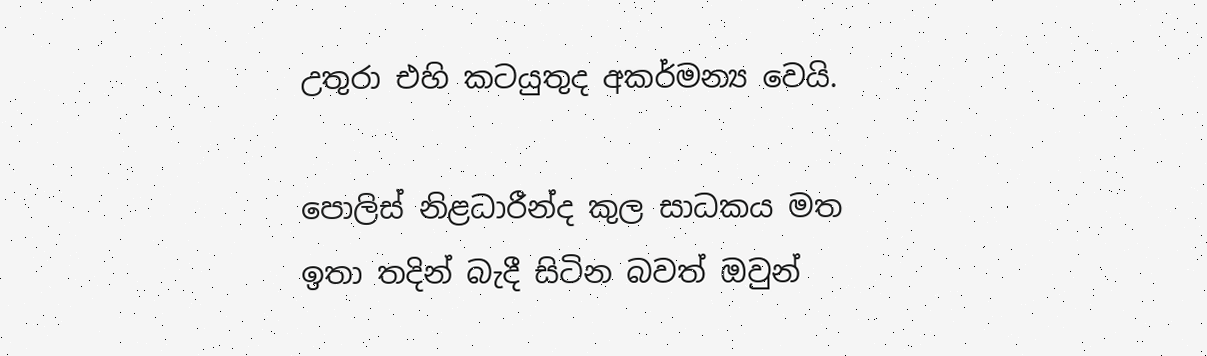උතුරා එහි කටයුතුද අකර්මන්‍ය වෙයි.

පොලිස් නිළධාරීන්ද කුල සාධකය මත ඉතා තදින් බැදී සිටින බවත් ඔවුන්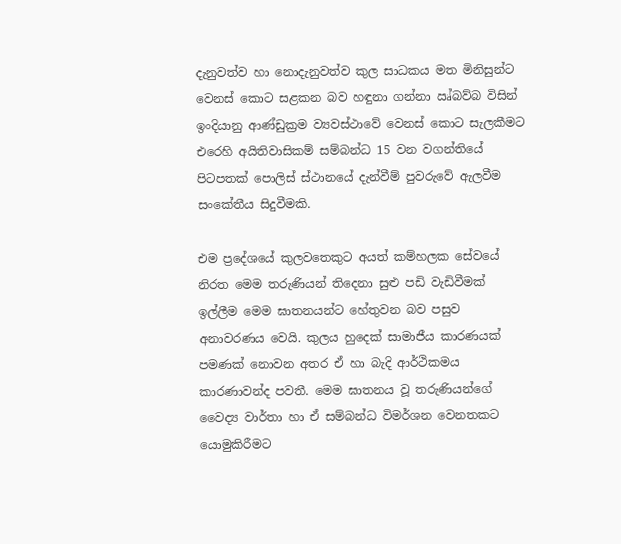දැනුවත්ව හා නොදැනුවත්ව කුල සාධකය මත මිනිසුන්ට වෙනස් කොට සළකන බව හඳුනා ගන්නා ඍ්බව්බ විසින් ඉංදියානු ආණ්ඩුක්‍රම ව්‍යවස්ථාවේ වෙනස් කොට සැලකීමට එරෙහි අයිතිවාසිකම් සම්බන්ධ 15 වන වගන්තියේ පිටපතක් පොලිස් ස්ථානයේ දැන්වීම් පුවරුවේ ඇලවීම සංකේතීය සිදුවීමකි.

එම ප්‍රදේශයේ කුලවතෙකුට අයත් කම්හලක සේවයේ නිරත මෙම තරුණියන් තිදෙනා සුළු පඩි වැඩිවීමක් ඉල්ලීම මෙම ඝාතනයන්ට හේතුවන බව පසුව අනාවරණය වෙයි. කුලය හුදෙක් සාමාජීය කාරණයක් පමණක් නොවන අතර ඒ හා බැදි ආර්ථිකමය කාරණාවන්ද පවතී. මෙම ඝාතනය වූ තරුණියන්ගේ වෛද්‍ය වාර්තා හා ඒ සම්බන්ධ විමර්ශන වෙනතකට යොමුකිරීමට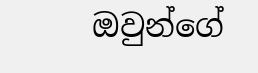ඔවුන්ගේ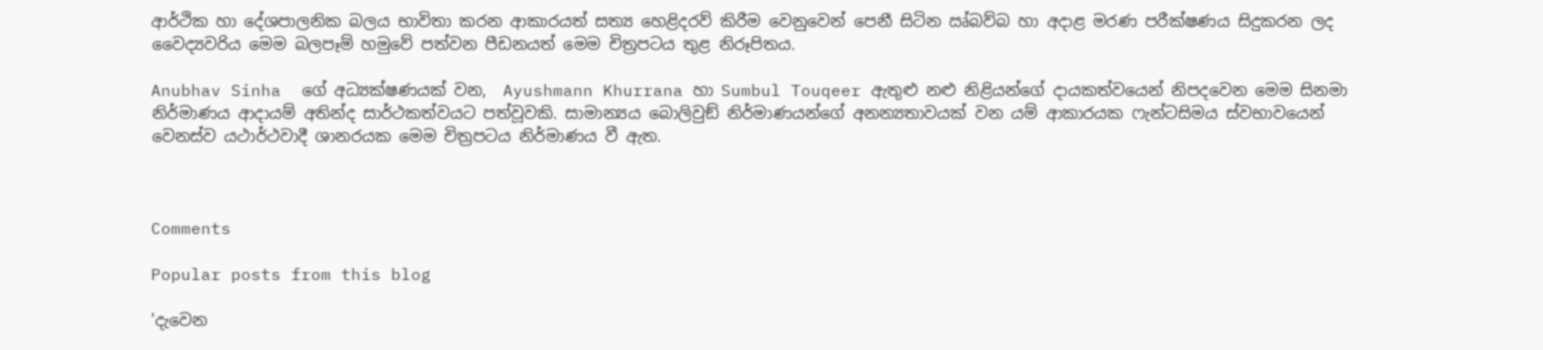ආර්ථික හා දේශපාලනික බලය භාවිතා කරන ආකාරයත් සත්‍ය හෙළිදරව් කිරීම වෙනුවෙන් පෙනී සිටින ඍ්බව්බ හා අදාළ මරණ පරීක්ෂණය සිදුකරන ලද වෛද්‍යවරිය මෙම බලපෑම් හමුවේ පත්වන පීඩනයත් මෙම චිත්‍රපටය තුළ නිරූපිතය.

Anubhav Sinha  ගේ අධ්‍යක්ෂණයක් වන,  Ayushmann Khurrana හා Sumbul Touqeer ඇතුළු නළු නිළියන්ගේ දායකත්වයෙන් නිපදවෙන මෙම සිනමා නිර්මාණය ආදායම් අතින්ද සාර්ථකත්වයට පත්වූවකි. සාමාන්‍යය බොලිවුඞ් නිර්මාණයන්ගේ අනන්‍යතාවයක් වන යම් ආකාරයක ෆැන්ටසිමය ස්වභාවයෙන් වෙනස්ව යථාර්ථවාදී ශානරයක මෙම චිත්‍රපටය නිර්මාණය වී ඇත.



Comments

Popular posts from this blog

'දැවෙන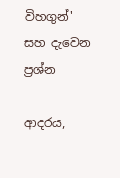විහගුන්' සහ දැවෙන ප්‍රශ්න

ආදරය,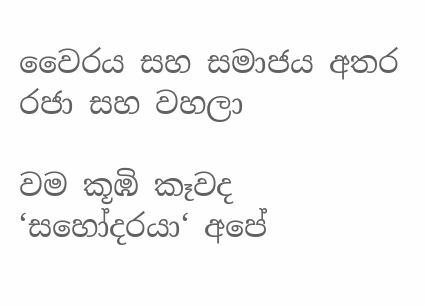වෛරය සහ සමාජය අතර රජා සහ වහලා

වම කූඹි කෑවද ‘සහෝදරයා‘ අපේ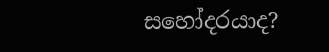සහෝදරයාද?